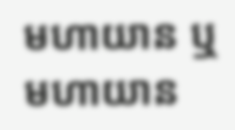មហាយាន ឬមហាយាន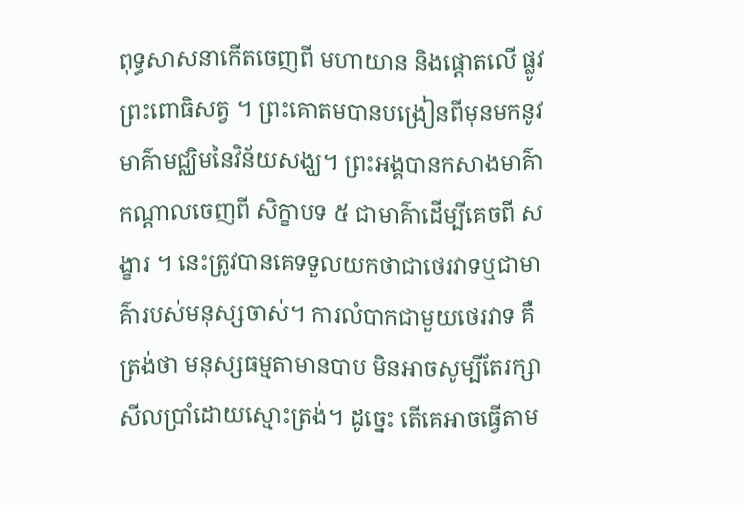ពុទ្ធសាសនាកើតចេញពី មហាយាន និងផ្ដោតលើ ផ្លូវ ព្រះពោធិសត្វ ។ ព្រះគោតមបានបង្រៀនពីមុនមកនូវមាគ៌ាមជ្ឈិមនៃវិន័យសង្ឃ។ ព្រះអង្គបានកសាងមាគ៌ាកណ្តាលចេញពី សិក្ខាបទ ៥ ជាមាគ៌ាដើម្បីគេចពី សង្ខារ ។ នេះត្រូវបានគេទទួលយកថាជាថេរវាទឬជាមាគ៌ារបស់មនុស្សចាស់។ ការលំបាកជាមួយថេរវាទ គឺត្រង់ថា មនុស្សធម្មតាមានបាប មិនអាចសូម្បីតែរក្សាសីលប្រាំដោយស្មោះត្រង់។ ដូច្នេះ តើគេអាចធ្វើតាម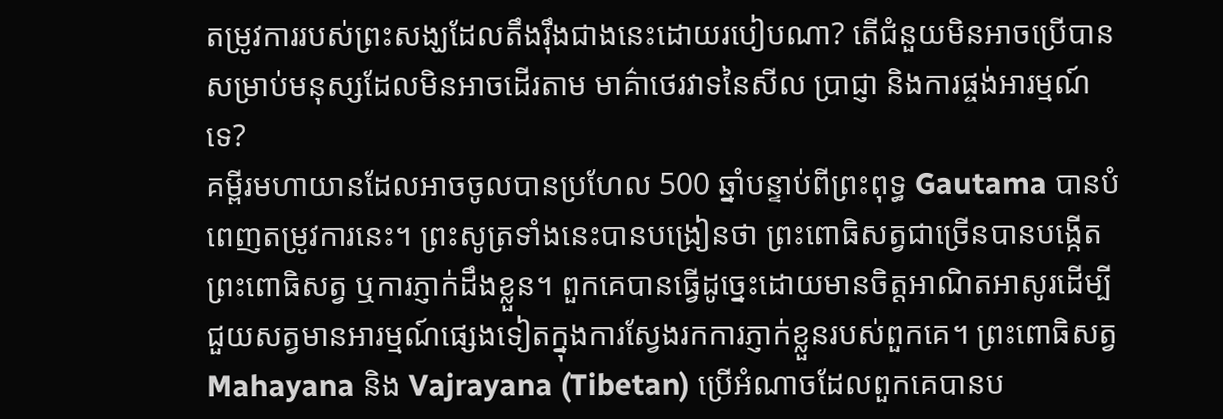តម្រូវការរបស់ព្រះសង្ឃដែលតឹងរ៉ឹងជាងនេះដោយរបៀបណា? តើជំនួយមិនអាចប្រើបានសម្រាប់មនុស្សដែលមិនអាចដើរតាម មាគ៌ាថេរវាទនៃសីល ប្រាជ្ញា និងការផ្ចង់អារម្មណ៍ ទេ?
គម្ពីរមហាយានដែលអាចចូលបានប្រហែល 500 ឆ្នាំបន្ទាប់ពីព្រះពុទ្ធ Gautama បានបំពេញតម្រូវការនេះ។ ព្រះសូត្រទាំងនេះបានបង្រៀនថា ព្រះពោធិសត្វជាច្រើនបានបង្កើតព្រះពោធិសត្វ ឬការភ្ញាក់ដឹងខ្លួន។ ពួកគេបានធ្វើដូច្នេះដោយមានចិត្តអាណិតអាសូរដើម្បីជួយសត្វមានអារម្មណ៍ផ្សេងទៀតក្នុងការស្វែងរកការភ្ញាក់ខ្លួនរបស់ពួកគេ។ ព្រះពោធិសត្វ Mahayana និង Vajrayana (Tibetan) ប្រើអំណាចដែលពួកគេបានប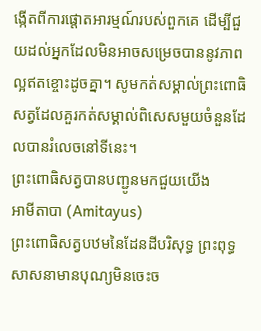ង្កើតពីការផ្តោតអារម្មណ៍របស់ពួកគេ ដើម្បីជួយដល់អ្នកដែលមិនអាចសម្រេចបាននូវភាពល្អឥតខ្ចោះដូចគ្នា។ សូមកត់សម្គាល់ព្រះពោធិសត្វដែលគួរកត់សម្គាល់ពិសេសមួយចំនួនដែលបានរំលេចនៅទីនេះ។
ព្រះពោធិសត្វបានបញ្ជូនមកជួយយើង
អាមីតាបា (Amitayus)
ព្រះពោធិសត្វបឋមនៃដែនដីបរិសុទ្ធ ព្រះពុទ្ធសាសនាមានបុណ្យមិនចេះច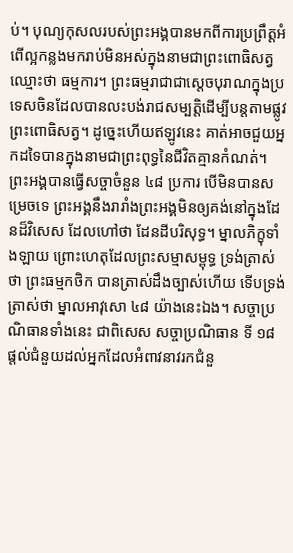ប់។ បុណ្យកុសលរបស់ព្រះអង្គបានមកពីការប្រព្រឹត្តអំពើល្អកន្លងមករាប់មិនអស់ក្នុងនាមជាព្រះពោធិសត្វឈ្មោះថា ធម្មការ។ ព្រះធម្មរាជាជាស្តេចបុរាណក្នុងប្រទេសចិនដែលបានលះបង់រាជសម្បត្តិដើម្បីបន្តតាមផ្លូវព្រះពោធិសត្វ។ ដូច្នេះហើយឥឡូវនេះ គាត់អាចជួយអ្នកដទៃបានក្នុងនាមជាព្រះពុទ្ធនៃជីវិតគ្មានកំណត់។ ព្រះអង្គបានធ្វើសច្ចាចំនួន ៤៨ ប្រការ បើមិនបានសម្រេចទេ ព្រះអង្គនឹងរារាំងព្រះអង្គមិនឲ្យគង់នៅក្នុងដែនដ៏វិសេស ដែលហៅថា ដែនដីបរិសុទ្ធ។ ម្នាលភិក្ខុទាំងឡាយ ព្រោះហេតុដែលព្រះសម្មាសម្ពុទ្ធ ទ្រង់ត្រាស់ថា ព្រះធម្មកថិក បានត្រាស់ដឹងច្បាស់ហើយ ទើបទ្រង់ត្រាស់ថា ម្នាលអាវុសោ ៤៨ យ៉ាងនេះឯង។ សច្ចាប្រណិធានទាំងនេះ ជាពិសេស សច្ចាប្រណិធាន ទី ១៨ ផ្តល់ជំនួយដល់អ្នកដែលអំពាវនាវរកជំនួ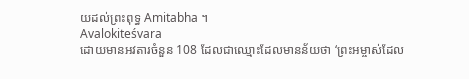យដល់ព្រះពុទ្ធ Amitabha ។
Avalokiteśvara
ដោយមានអវតារចំនួន 108 ដែលជាឈ្មោះដែលមានន័យថា ‘ព្រះអម្ចាស់ដែល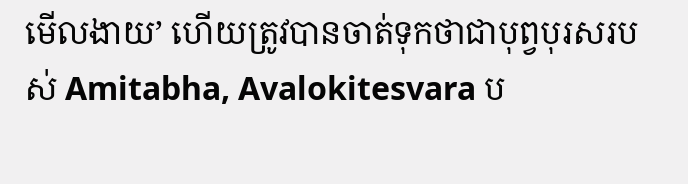មើលងាយ’ ហើយត្រូវបានចាត់ទុកថាជាបុព្វបុរសរបស់ Amitabha, Avalokitesvara ប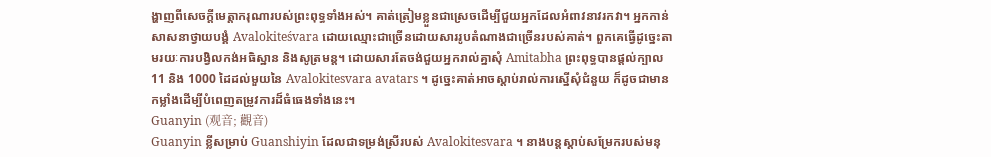ង្ហាញពីសេចក្តីមេត្តាករុណារបស់ព្រះពុទ្ធទាំងអស់។ គាត់ត្រៀមខ្លួនជាស្រេចដើម្បីជួយអ្នកដែលអំពាវនាវរកវា។ អ្នកកាន់សាសនាថ្វាយបង្គំ Avalokiteśvara ដោយឈ្មោះជាច្រើនដោយសាររូបតំណាងជាច្រើនរបស់គាត់។ ពួកគេធ្វើដូច្នេះតាមរយៈការបង្វិលកង់អធិស្ឋាន និងសូត្រមន្ត។ ដោយសារតែចង់ជួយអ្នករាល់គ្នាសុំ Amitabha ព្រះពុទ្ធបានផ្តល់ក្បាល 11 និង 1000 ដៃដល់មួយនៃ Avalokitesvara avatars ។ ដូច្នេះគាត់អាចស្តាប់រាល់ការស្នើសុំជំនួយ ក៏ដូចជាមានកម្លាំងដើម្បីបំពេញតម្រូវការដ៏ធំធេងទាំងនេះ។
Guanyin (观音; 觀音)
Guanyin ខ្លីសម្រាប់ Guanshiyin ដែលជាទម្រង់ស្រីរបស់ Avalokitesvara ។ នាងបន្តស្តាប់សម្រែករបស់មនុ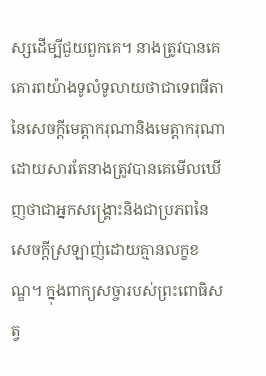ស្សដើម្បីជួយពួកគេ។ នាងត្រូវបានគេគោរពយ៉ាងទូលំទូលាយថាជាទេពធីតានៃសេចក្តីមេត្តាករុណានិងមេត្តាករុណាដោយសារតែនាងត្រូវបានគេមើលឃើញថាជាអ្នកសង្គ្រោះនិងជាប្រភពនៃសេចក្តីស្រឡាញ់ដោយគ្មានលក្ខខណ្ឌ។ ក្នុងពាក្យសច្ចារបស់ព្រះពោធិសត្វ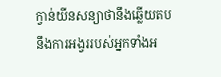ក្វាន់យីនសន្យាថានឹងឆ្លើយតបនឹងការអង្វររបស់អ្នកទាំងអ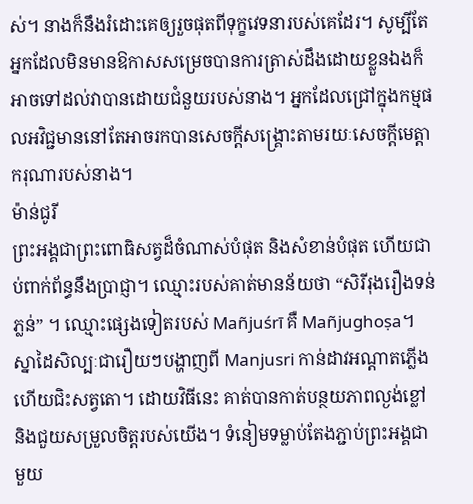ស់។ នាងក៏នឹងរំដោះគេឲ្យរួចផុតពីទុក្ខវេទនារបស់គេដែរ។ សូម្បីតែអ្នកដែលមិនមានឱកាសសម្រេចបានការត្រាស់ដឹងដោយខ្លួនឯងក៏អាចទៅដល់វាបានដោយជំនួយរបស់នាង។ អ្នកដែលជ្រៅក្នុងកម្មផលអវិជ្ជមាននៅតែអាចរកបានសេចក្ដីសង្គ្រោះតាមរយៈសេចក្ដីមេត្តាករុណារបស់នាង។
ម៉ាន់ជូរី
ព្រះអង្គជាព្រះពោធិសត្វដ៏ចំណាស់បំផុត និងសំខាន់បំផុត ហើយជាប់ពាក់ព័ន្ធនឹងប្រាជ្ញា។ ឈ្មោះរបស់គាត់មានន័យថា “សិរីរុងរឿងទន់ភ្លន់” ។ ឈ្មោះផ្សេងទៀតរបស់ Mañjuśrī គឺ Mañjughoṣa។ ស្នាដៃសិល្បៈជារឿយៗបង្ហាញពី Manjusri កាន់ដាវអណ្តាតភ្លើង ហើយជិះសត្វតោ។ ដោយវិធីនេះ គាត់បានកាត់បន្ថយភាពល្ងង់ខ្លៅ និងជួយសម្រួលចិត្តរបស់យើង។ ទំនៀមទម្លាប់តែងភ្ជាប់ព្រះអង្គជាមួយ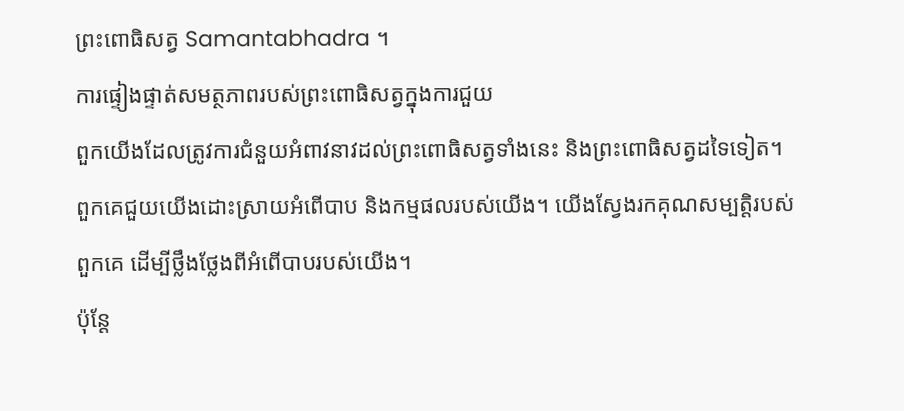ព្រះពោធិសត្វ Samantabhadra ។
ការផ្ទៀងផ្ទាត់សមត្ថភាពរបស់ព្រះពោធិសត្វក្នុងការជួយ
ពួកយើងដែលត្រូវការជំនួយអំពាវនាវដល់ព្រះពោធិសត្វទាំងនេះ និងព្រះពោធិសត្វដទៃទៀត។ ពួកគេជួយយើងដោះស្រាយអំពើបាប និងកម្មផលរបស់យើង។ យើងស្វែងរកគុណសម្បត្តិរបស់ពួកគេ ដើម្បីថ្លឹងថ្លែងពីអំពើបាបរបស់យើង។
ប៉ុន្តែ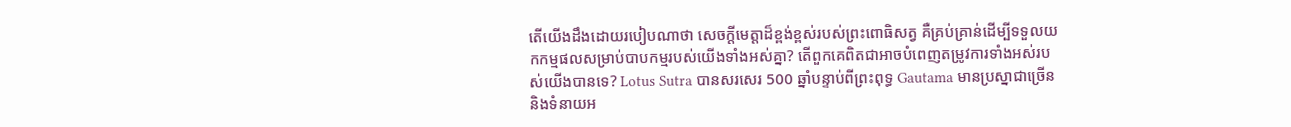តើយើងដឹងដោយរបៀបណាថា សេចក្តីមេត្តាដ៏ខ្ពង់ខ្ពស់របស់ព្រះពោធិសត្វ គឺគ្រប់គ្រាន់ដើម្បីទទួលយកកម្មផលសម្រាប់បាបកម្មរបស់យើងទាំងអស់គ្នា? តើពួកគេពិតជាអាចបំពេញតម្រូវការទាំងអស់របស់យើងបានទេ? Lotus Sutra បានសរសេរ 500 ឆ្នាំបន្ទាប់ពីព្រះពុទ្ធ Gautama មានប្រស្នាជាច្រើននិងទំនាយអ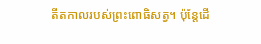តីតកាលរបស់ព្រះពោធិសត្វ។ ប៉ុន្តែដើ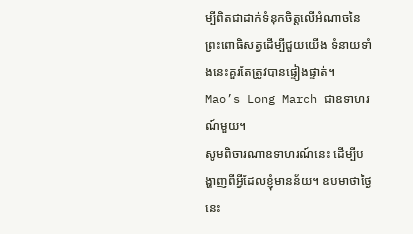ម្បីពិតជាដាក់ទំនុកចិត្តលើអំណាចនៃព្រះពោធិសត្វដើម្បីជួយយើង ទំនាយទាំងនេះគួរតែត្រូវបានផ្ទៀងផ្ទាត់។
Mao’s Long March ជាឧទាហរណ៍មួយ។
សូមពិចារណាឧទាហរណ៍នេះ ដើម្បីបង្ហាញពីអ្វីដែលខ្ញុំមានន័យ។ ឧបមាថាថ្ងៃនេះ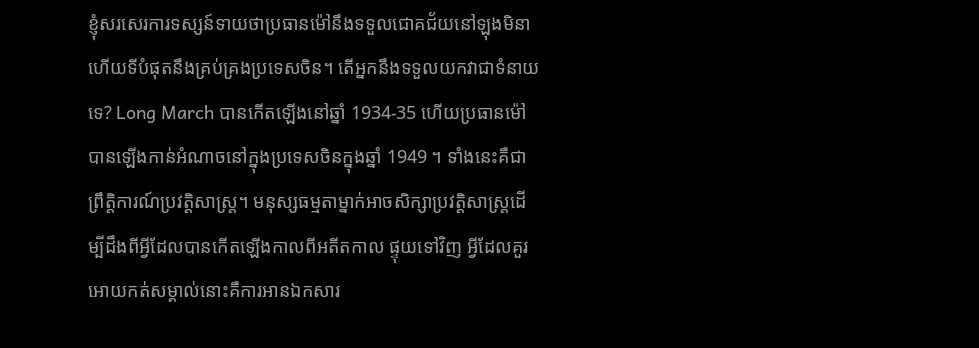ខ្ញុំសរសេរការទស្សន៍ទាយថាប្រធានម៉ៅនឹងទទួលជោគជ័យនៅឡុងមិនា ហើយទីបំផុតនឹងគ្រប់គ្រងប្រទេសចិន។ តើអ្នកនឹងទទួលយកវាជាទំនាយទេ? Long March បានកើតឡើងនៅឆ្នាំ 1934-35 ហើយប្រធានម៉ៅបានឡើងកាន់អំណាចនៅក្នុងប្រទេសចិនក្នុងឆ្នាំ 1949 ។ ទាំងនេះគឺជាព្រឹត្តិការណ៍ប្រវត្តិសាស្ត្រ។ មនុស្សធម្មតាម្នាក់អាចសិក្សាប្រវត្តិសាស្រ្តដើម្បីដឹងពីអ្វីដែលបានកើតឡើងកាលពីអតីតកាល ផ្ទុយទៅវិញ អ្វីដែលគួរអោយកត់សម្គាល់នោះគឺការអានឯកសារ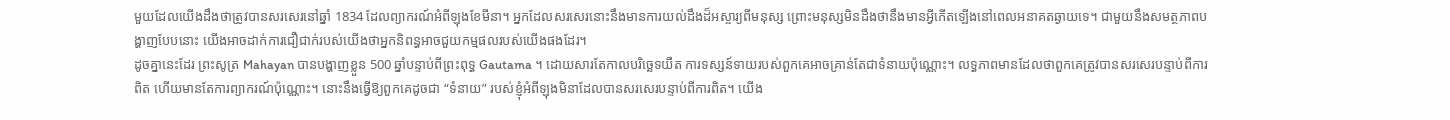មួយដែលយើងដឹងថាត្រូវបានសរសេរនៅឆ្នាំ 1834 ដែលព្យាករណ៍អំពីឡុងខែមីនា។ អ្នកដែលសរសេរនោះនឹងមានការយល់ដឹងដ៏អស្ចារ្យពីមនុស្ស ព្រោះមនុស្សមិនដឹងថានឹងមានអ្វីកើតឡើងនៅពេលអនាគតឆ្ងាយទេ។ ជាមួយនឹងសមត្ថភាពបង្ហាញបែបនោះ យើងអាចដាក់ការជឿជាក់របស់យើងថាអ្នកនិពន្ធអាចជួយកម្មផលរបស់យើងផងដែរ។
ដូចគ្នានេះដែរ ព្រះសូត្រ Mahayan បានបង្ហាញខ្លួន 500 ឆ្នាំបន្ទាប់ពីព្រះពុទ្ធ Gautama ។ ដោយសារតែកាលបរិច្ឆេទយឺត ការទស្សន៍ទាយរបស់ពួកគេអាចគ្រាន់តែជាទំនាយប៉ុណ្ណោះ។ លទ្ធភាពមានដែលថាពួកគេត្រូវបានសរសេរបន្ទាប់ពីការពិត ហើយមានតែការព្យាករណ៍ប៉ុណ្ណោះ។ នោះនឹងធ្វើឱ្យពួកគេដូចជា “ទំនាយ” របស់ខ្ញុំអំពីឡុងមិនាដែលបានសរសេរបន្ទាប់ពីការពិត។ យើង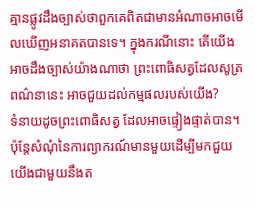គ្មានផ្លូវដឹងច្បាស់ថាពួកគេពិតជាមានអំណាចអាចមើលឃើញអនាគតបានទេ។ ក្នុងករណីនោះ តើយើងអាចដឹងច្បាស់យ៉ាងណាថា ព្រះពោធិសត្វដែលសូត្រពណ៌នានេះ អាចជួយដល់កម្មផលរបស់យើង?
ទំនាយដូចព្រះពោធិសត្វ ដែលអាចផ្ទៀងផ្ទាត់បាន។
ប៉ុន្តែសំណុំនៃការព្យាករណ៍មានមួយដើម្បីមកជួយយើងជាមួយនឹងត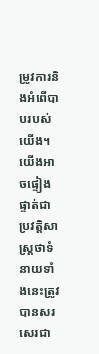ម្រូវការនិងអំពើបាបរបស់យើង។ យើងអាចផ្ទៀងផ្ទាត់ជាប្រវត្តិសាស្ត្រថាទំនាយទាំងនេះត្រូវបានសរសេរជា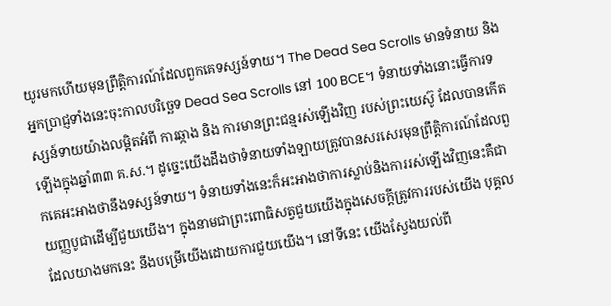យូរមកហើយមុនព្រឹត្តិការណ៍ដែលពួកគេទស្សន៍ទាយ។ The Dead Sea Scrolls មានទំនាយ និងអ្នកប្រាជ្ញទាំងនេះចុះកាលបរិច្ឆេទ Dead Sea Scrolls នៅ 100 BCE។ ទំនាយទាំងនោះធ្វើការទស្សន៍ទាយយ៉ាងលម្អិតអំពី ការឆ្កាង និង ការមានព្រះជន្មរស់ឡើងវិញ របស់ព្រះយេស៊ូ ដែលបានកើតឡើងក្នុងឆ្នាំ៣៣ គ.ស.។ ដូច្នេះយើងដឹងថាទំនាយទាំងឡាយត្រូវបានសរសេរមុនព្រឹត្តិការណ៍ដែលពួកគេអះអាងថានឹងទស្សន៍ទាយ។ ទំនាយទាំងនេះក៏អះអាងថាការស្លាប់និងការរស់ឡើងវិញនេះគឺជាយញ្ញបូជាដើម្បីជួយយើង។ ក្នុងនាមជាព្រះពោធិសត្វជួយយើងក្នុងសេចក្តីត្រូវការរបស់យើង បុគ្គលដែលយាងមកនេះ នឹងបម្រើយើងដោយការជួយយើង។ នៅទីនេះ យើងស្វែងយល់ពី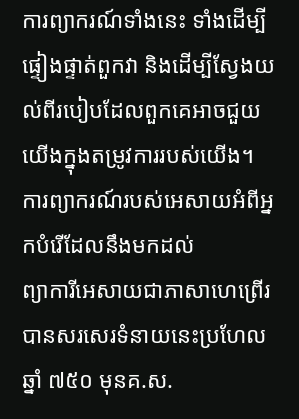ការព្យាករណ៍ទាំងនេះ ទាំងដើម្បីផ្ទៀងផ្ទាត់ពួកវា និងដើម្បីស្វែងយល់ពីរបៀបដែលពួកគេអាចជួយយើងក្នុងតម្រូវការរបស់យើង។
ការព្យាករណ៍របស់អេសាយអំពីអ្នកបំរើដែលនឹងមកដល់
ព្យាការីអេសាយជាភាសាហេព្រើរបានសរសេរទំនាយនេះប្រហែលឆ្នាំ ៧៥០ មុនគ.ស.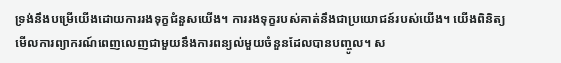ទ្រង់នឹងបម្រើយើងដោយការរងទុក្ខជំនួសយើង។ ការរងទុក្ខរបស់គាត់នឹងជាប្រយោជន៍របស់យើង។ យើងពិនិត្យមើលការព្យាករណ៍ពេញលេញជាមួយនឹងការពន្យល់មួយចំនួនដែលបានបញ្ចូល។ ស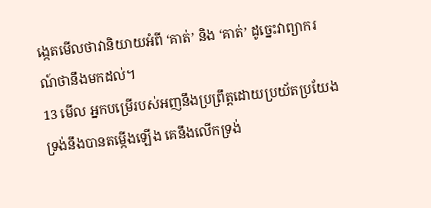ង្កេតមើលថាវានិយាយអំពី ‘គាត់’ និង ‘គាត់’ ដូច្នេះវាព្យាករណ៍ថានឹងមកដល់។
13 មើល អ្នកបម្រើរបស់អញនឹងប្រព្រឹត្តដោយប្រយ័តប្រយែង ទ្រង់នឹងបានតម្កើងឡើង គេនឹងលើកទ្រង់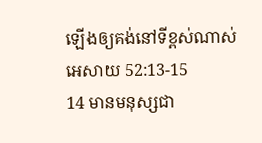ឡើងឲ្យគង់នៅទីខ្ពស់ណាស់
អេសាយ 52:13-15
14 មានមនុស្សជា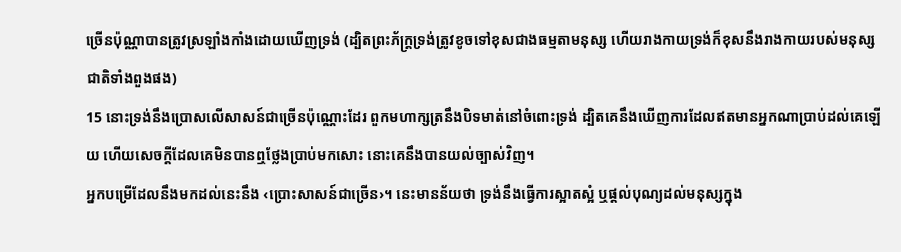ច្រើនប៉ុណ្ណាបានត្រូវស្រឡាំងកាំងដោយឃើញទ្រង់ (ដ្បិតព្រះភ័ក្ត្រទ្រង់ត្រូវខូចទៅខុសជាងធម្មតាមនុស្ស ហើយរាងកាយទ្រង់ក៏ខុសនឹងរាងកាយរបស់មនុស្សជាតិទាំងពួងផង)
15 នោះទ្រង់នឹងប្រោសលើសាសន៍ជាច្រើនប៉ុណ្ណោះដែរ ពួកមហាក្សត្រនឹងបិទមាត់នៅចំពោះទ្រង់ ដ្បិតគេនឹងឃើញការដែលឥតមានអ្នកណាប្រាប់ដល់គេឡើយ ហើយសេចក្ដីដែលគេមិនបានឮថ្លែងប្រាប់មកសោះ នោះគេនឹងបានយល់ច្បាស់វិញ។
អ្នកបម្រើដែលនឹងមកដល់នេះនឹង ‹ប្រោះសាសន៍ជាច្រើន›។ នេះមានន័យថា ទ្រង់នឹងធ្វើការស្អាតស្អំ ឬផ្តល់បុណ្យដល់មនុស្សក្នុង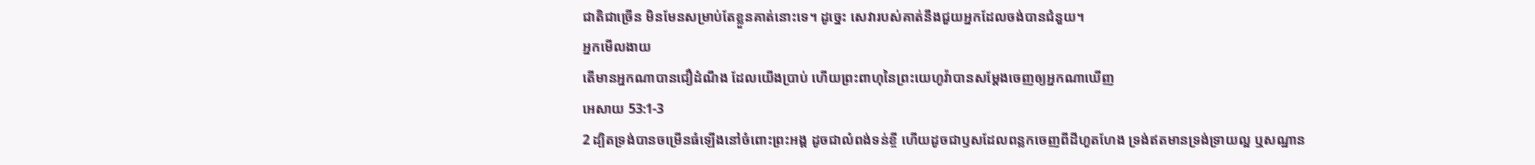ជាតិជាច្រើន មិនមែនសម្រាប់តែខ្លួនគាត់នោះទេ។ ដូច្នេះ សេវារបស់គាត់នឹងជួយអ្នកដែលចង់បានជំនួយ។
អ្នកមើលងាយ
តើមានអ្នកណាបានជឿដំណឹង ដែលយើងប្រាប់ ហើយព្រះពាហុនៃព្រះយេហូវ៉ាបានសម្ដែងចេញឲ្យអ្នកណាឃើញ
អេសាយ 53:1-3
2 ដ្បិតទ្រង់បានចម្រើនធំឡើងនៅចំពោះព្រះអង្គ ដូចជាលំពង់ទន់ខ្ចី ហើយដូចជាឫសដែលពន្លកចេញពីដីហួតហែង ទ្រង់ឥតមានទ្រង់ទ្រាយល្អ ឬសណ្ឋាន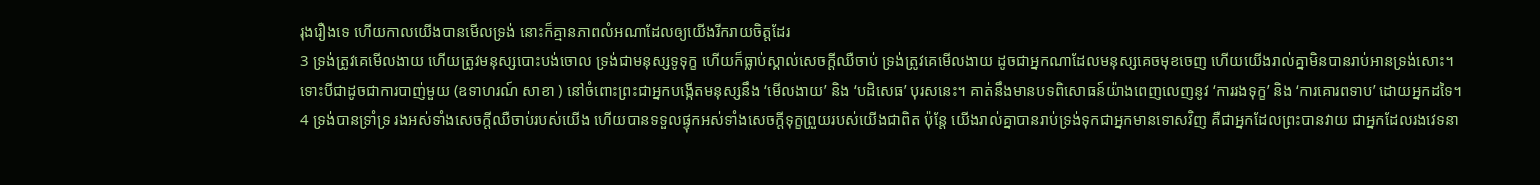រុងរឿងទេ ហើយកាលយើងបានមើលទ្រង់ នោះក៏គ្មានភាពលំអណាដែលឲ្យយើងរីករាយចិត្តដែរ
3 ទ្រង់ត្រូវគេមើលងាយ ហើយត្រូវមនុស្សបោះបង់ចោល ទ្រង់ជាមនុស្សទូទុក្ខ ហើយក៏ធ្លាប់ស្គាល់សេចក្ដីឈឺចាប់ ទ្រង់ត្រូវគេមើលងាយ ដូចជាអ្នកណាដែលមនុស្សគេចមុខចេញ ហើយយើងរាល់គ្នាមិនបានរាប់អានទ្រង់សោះ។
ទោះបីជាដូចជាការបាញ់មួយ (ឧទាហរណ៍ សាខា ) នៅចំពោះព្រះជាអ្នកបង្កើតមនុស្សនឹង ‘មើលងាយ’ និង ‘បដិសេធ’ បុរសនេះ។ គាត់នឹងមានបទពិសោធន៍យ៉ាងពេញលេញនូវ ‘ការរងទុក្ខ’ និង ‘ការគោរពទាប’ ដោយអ្នកដទៃ។
4 ទ្រង់បានទ្រាំទ្រ រងអស់ទាំងសេចក្ដីឈឺចាប់របស់យើង ហើយបានទទួលផ្ទុកអស់ទាំងសេចក្ដីទុក្ខព្រួយរបស់យើងជាពិត ប៉ុន្តែ យើងរាល់គ្នាបានរាប់ទ្រង់ទុកជាអ្នកមានទោសវិញ គឺជាអ្នកដែលព្រះបានវាយ ជាអ្នកដែលរងវេទនា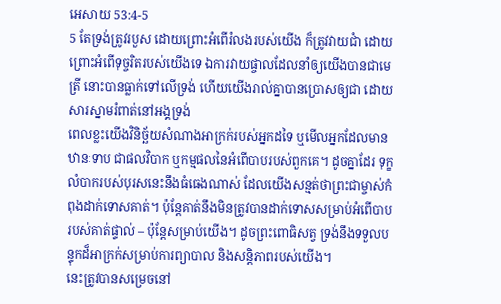អេសាយ 53:4-5
5 តែទ្រង់ត្រូវរបួស ដោយព្រោះអំពើរំលងរបស់យើង ក៏ត្រូវវាយជាំ ដោយព្រោះអំពើទុច្ចរិតរបស់យើងទេ ឯការវាយផ្ចាលដែលនាំឲ្យយើងបានជាមេត្រី នោះបានធ្លាក់ទៅលើទ្រង់ ហើយយើងរាល់គ្នាបានប្រោសឲ្យជា ដោយសារស្នាមរំពាត់នៅអង្គទ្រង់
ពេលខ្លះយើងវិនិច្ឆ័យសំណាងអាក្រក់របស់អ្នកដទៃ ឬមើលអ្នកដែលមានឋានៈទាប ជាផលវិបាក ឬកម្មផលនៃអំពើបាបរបស់ពួកគេ។ ដូចគ្នាដែរ ទុក្ខលំបាករបស់បុរសនេះនឹងធំធេងណាស់ ដែលយើងសន្មត់ថាព្រះជាម្ចាស់កំពុងដាក់ទោសគាត់។ ប៉ុន្តែគាត់នឹងមិនត្រូវបានដាក់ទោសសម្រាប់អំពើបាបរបស់គាត់ផ្ទាល់ – ប៉ុន្តែសម្រាប់យើង។ ដូចព្រះពោធិសត្វ ទ្រង់នឹងទទួលបន្ទុកដ៏អាក្រក់សម្រាប់ការព្យាបាល និងសន្តិភាពរបស់យើង។
នេះត្រូវបានសម្រេចនៅ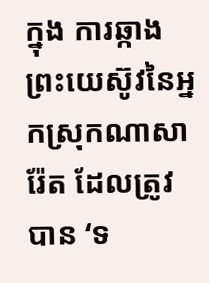ក្នុង ការឆ្កាងព្រះយេស៊ូវនៃអ្នកស្រុកណាសារ៉ែត ដែលត្រូវបាន ‘ទ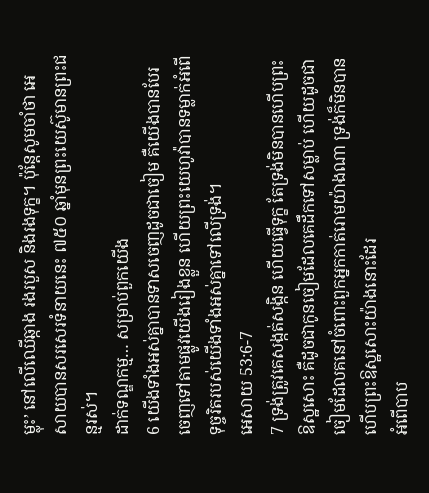ម្លុះ’ នៅលើឈើឆ្កាង រងរបួស និងរងទុក្ខ។ ប៉ុន្តែសូមចាំថា អេសាយបានសរសេរទំនាយនេះ ៧៥០ ឆ្នាំមុនព្រះយេស៊ូមានព្រះជន្មរស់។
ដាក់ទណ្ឌកម្ម… សម្រាប់ពួកយើង
6 យើងទាំងអស់គ្នាបានទាសចេញដូចជាចៀម គឺយើងបានបែរចេញទៅតាមផ្លូវយើងរៀងខ្លួន ហើយព្រះយេហូវ៉ាបានទម្លាក់អំពើទុច្ចរិតរបស់យើងទាំងអស់គ្នាទៅលើទ្រង់។
អេសាយ 53:6-7
7 ទ្រង់ត្រូវគេសង្កត់សង្កិន ហើយធ្វើទុក្ខ តែទ្រង់មិនបានហើបព្រះឱស្ឋសោះ គឺដូចជាកូនចៀមដែលគេដឹកទៅសម្លាប់ ហើយដូចជាចៀមដែលគនៅចំពោះពួកអ្នកកាត់រោមយ៉ាងណា ទ្រង់ក៏មិនបានហើបព្រះឱស្ឋសោះយ៉ាងនោះដែរ
អំពើបាប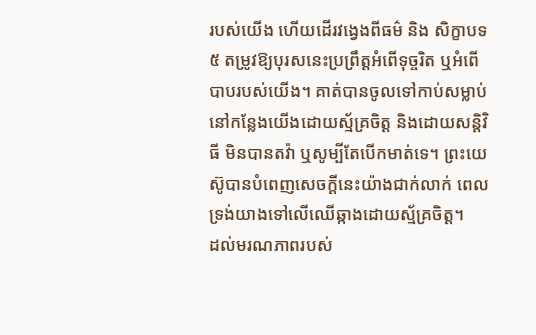របស់យើង ហើយដើរវង្វេងពីធម៌ និង សិក្ខាបទ៥ តម្រូវឱ្យបុរសនេះប្រព្រឹត្តអំពើទុច្ចរិត ឬអំពើបាបរបស់យើង។ គាត់បានចូលទៅកាប់សម្លាប់នៅកន្លែងយើងដោយស្ម័គ្រចិត្ត និងដោយសន្តិវិធី មិនបានតវ៉ា ឬសូម្បីតែបើកមាត់ទេ។ ព្រះយេស៊ូបានបំពេញសេចក្ដីនេះយ៉ាងជាក់លាក់ ពេលទ្រង់យាងទៅលើឈើឆ្កាងដោយស្ម័គ្រចិត្ត។
ដល់មរណភាពរបស់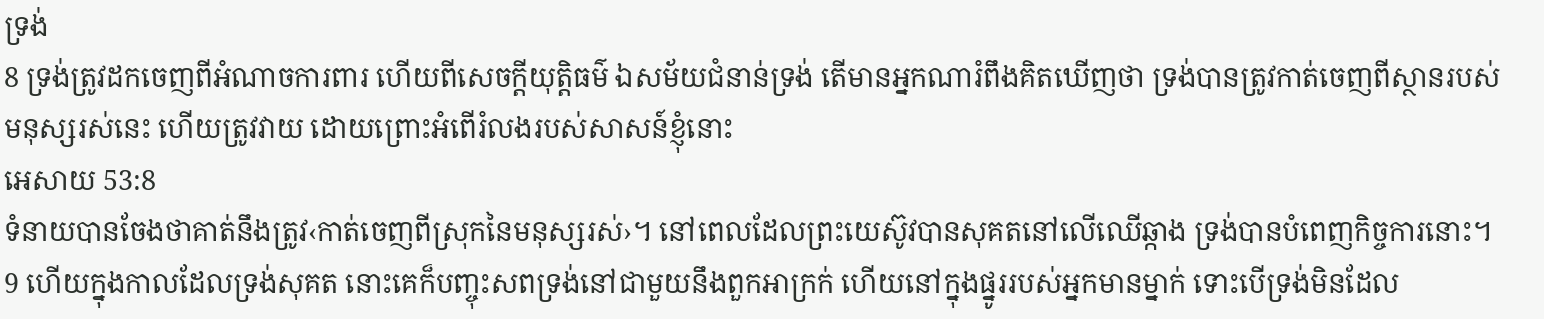ទ្រង់
8 ទ្រង់ត្រូវដកចេញពីអំណាចការពារ ហើយពីសេចក្ដីយុត្តិធម៌ ឯសម័យជំនាន់ទ្រង់ តើមានអ្នកណារំពឹងគិតឃើញថា ទ្រង់បានត្រូវកាត់ចេញពីស្ថានរបស់មនុស្សរស់នេះ ហើយត្រូវវាយ ដោយព្រោះអំពើរំលងរបស់សាសន៍ខ្ញុំនោះ
អេសាយ 53:8
ទំនាយបានចែងថាគាត់នឹងត្រូវ‹កាត់ចេញពីស្រុកនៃមនុស្សរស់›។ នៅពេលដែលព្រះយេស៊ូវបានសុគតនៅលើឈើឆ្កាង ទ្រង់បានបំពេញកិច្ចការនោះ។
9 ហើយក្នុងកាលដែលទ្រង់សុគត នោះគេក៏បញ្ចុះសពទ្រង់នៅជាមួយនឹងពួកអាក្រក់ ហើយនៅក្នុងផ្នូររបស់អ្នកមានម្នាក់ ទោះបើទ្រង់មិនដែល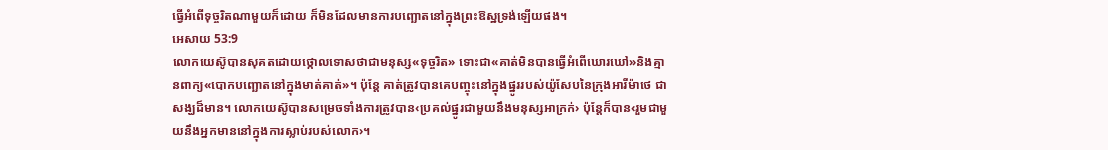ធ្វើអំពើទុច្ចរិតណាមួយក៏ដោយ ក៏មិនដែលមានការបញ្ឆោតនៅក្នុងព្រះឱស្ឋទ្រង់ឡើយផង។
អេសាយ 53:9
លោកយេស៊ូបានសុគតដោយថ្កោលទោសថាជាមនុស្ស«ទុច្ចរិត» ទោះជា«គាត់មិនបានធ្វើអំពើឃោរឃៅ»និងគ្មានពាក្យ«បោកបញ្ឆោតនៅក្នុងមាត់គាត់»។ ប៉ុន្តែ គាត់ត្រូវបានគេបញ្ចុះនៅក្នុងផ្នូររបស់យ៉ូសែបនៃក្រុងអារីម៉ាថេ ជាសង្ឃដ៏មាន។ លោកយេស៊ូបានសម្រេចទាំងការត្រូវបាន‹ប្រគល់ផ្នូរជាមួយនឹងមនុស្សអាក្រក់› ប៉ុន្តែក៏បាន‹រួមជាមួយនឹងអ្នកមាននៅក្នុងការស្លាប់របស់លោក›។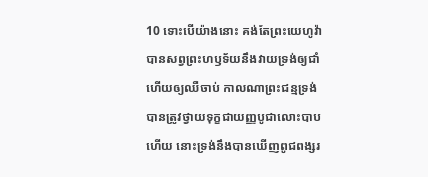10 ទោះបើយ៉ាងនោះ គង់តែព្រះយេហូវ៉ាបានសព្វព្រះហឫទ័យនឹងវាយទ្រង់ឲ្យជាំ ហើយឲ្យឈឺចាប់ កាលណាព្រះជន្មទ្រង់បានត្រូវថ្វាយទុក្ខជាយញ្ញបូជាលោះបាបហើយ នោះទ្រង់នឹងបានឃើញពូជពង្សរ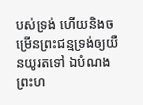បស់ទ្រង់ ហើយនិងចម្រើនព្រះជន្មទ្រង់ឲ្យយឺនយូរតទៅ ឯបំណងព្រះហ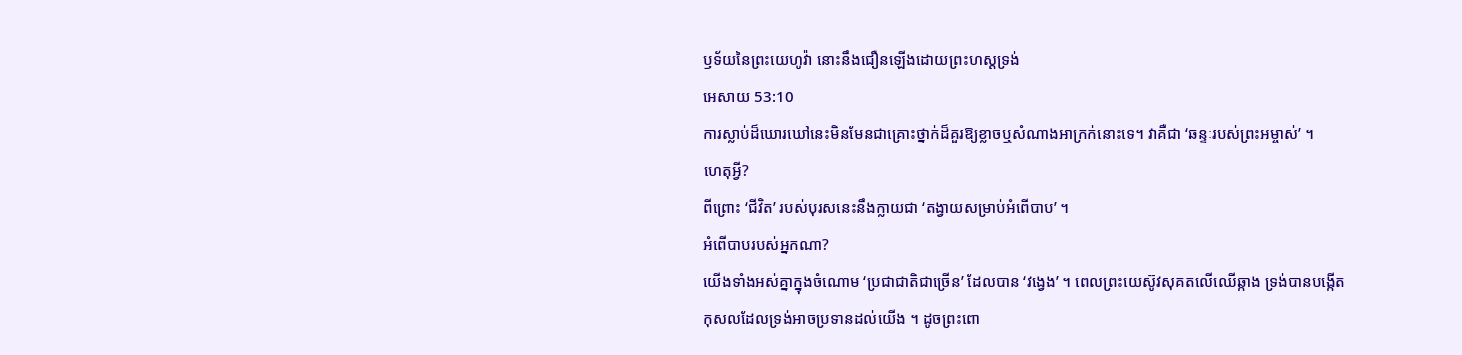ឫទ័យនៃព្រះយេហូវ៉ា នោះនឹងជឿនឡើងដោយព្រះហស្តទ្រង់
អេសាយ 53:10
ការស្លាប់ដ៏ឃោរឃៅនេះមិនមែនជាគ្រោះថ្នាក់ដ៏គួរឱ្យខ្លាចឬសំណាងអាក្រក់នោះទេ។ វាគឺជា ‘ឆន្ទៈរបស់ព្រះអម្ចាស់’ ។
ហេតុអ្វី?
ពីព្រោះ ‘ជីវិត’ របស់បុរសនេះនឹងក្លាយជា ‘តង្វាយសម្រាប់អំពើបាប’ ។
អំពើបាបរបស់អ្នកណា?
យើងទាំងអស់គ្នាក្នុងចំណោម ‘ប្រជាជាតិជាច្រើន’ ដែលបាន ‘វង្វេង’ ។ ពេលព្រះយេស៊ូវសុគតលើឈើឆ្កាង ទ្រង់បានបង្កើតកុសលដែលទ្រង់អាចប្រទានដល់យើង ។ ដូចព្រះពោ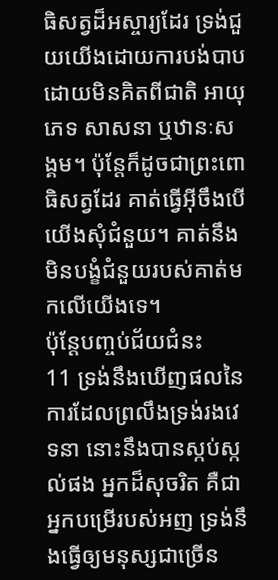ធិសត្វដ៏អស្ចារ្យដែរ ទ្រង់ជួយយើងដោយការបង់បាបដោយមិនគិតពីជាតិ អាយុ ភេទ សាសនា ឬឋានៈសង្គម។ ប៉ុន្តែក៏ដូចជាព្រះពោធិសត្វដែរ គាត់ធ្វើអ៊ីចឹងបើយើងសុំជំនួយ។ គាត់នឹងមិនបង្ខំជំនួយរបស់គាត់មកលើយើងទេ។
ប៉ុន្តែបញ្ចប់ជ័យជំនះ
11 ទ្រង់នឹងឃើញផលនៃការដែលព្រលឹងទ្រង់រងវេទនា នោះនឹងបានស្កប់ស្កល់ផង អ្នកដ៏សុចរិត គឺជាអ្នកបម្រើរបស់អញ ទ្រង់នឹងធ្វើឲ្យមនុស្សជាច្រើន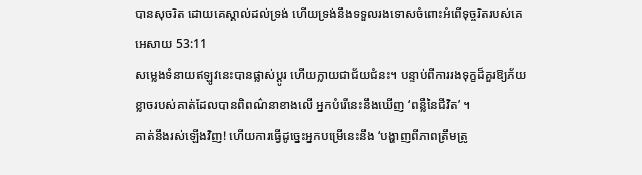បានសុចរិត ដោយគេស្គាល់ដល់ទ្រង់ ហើយទ្រង់នឹងទទួលរងទោសចំពោះអំពើទុច្ចរិតរបស់គេ
អេសាយ 53:11
សម្លេងទំនាយឥឡូវនេះបានផ្លាស់ប្តូរ ហើយក្លាយជាជ័យជំនះ។ បន្ទាប់ពីការរងទុក្ខដ៏គួរឱ្យភ័យខ្លាចរបស់គាត់ដែលបានពិពណ៌នាខាងលើ អ្នកបំរើនេះនឹងឃើញ ‘ពន្លឺនៃជីវិត’ ។
គាត់នឹងរស់ឡើងវិញ! ហើយការធ្វើដូច្នេះអ្នកបម្រើនេះនឹង ‘បង្ហាញពីភាពត្រឹមត្រូ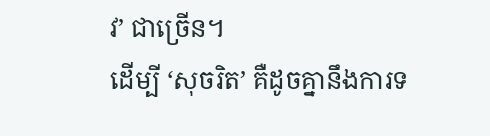វ’ ជាច្រើន។
ដើម្បី ‘សុចរិត’ គឺដូចគ្នានឹងការទ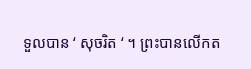ទួលបាន ‘ សុចរិត ‘ ។ ព្រះបានលើកត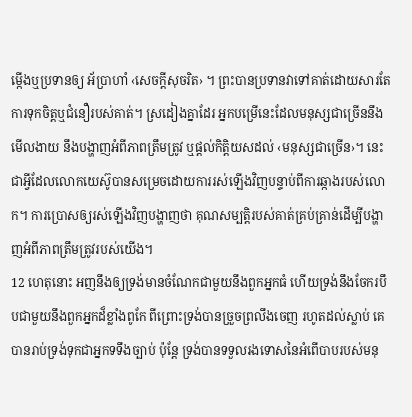ម្កើងឬប្រទានឲ្យ អ័ប្រាហាំ ‹សេចក្ដីសុចរិត› ។ ព្រះបានប្រទានវាទៅគាត់ដោយសារតែការទុកចិត្តឬជំនឿរបស់គាត់។ ស្រដៀងគ្នាដែរ អ្នកបម្រើនេះដែលមនុស្សជាច្រើននឹងមើលងាយ នឹងបង្ហាញអំពីភាពត្រឹមត្រូវ ឬផ្តល់កិត្តិយសដល់ ‹មនុស្សជាច្រើន›។ នេះជាអ្វីដែលលោកយេស៊ូបានសម្រេចដោយការរស់ឡើងវិញបន្ទាប់ពីការឆ្កាងរបស់លោក។ ការប្រោសឲ្យរស់ឡើងវិញបង្ហាញថា គុណសម្បត្ដិរបស់គាត់គ្រប់គ្រាន់ដើម្បីបង្ហាញអំពីភាពត្រឹមត្រូវរបស់យើង។
12 ហេតុនោះ អញនឹងឲ្យទ្រង់មានចំណែកជាមួយនឹងពួកអ្នកធំ ហើយទ្រង់នឹងចែករបឹបជាមួយនឹងពួកអ្នកដ៏ខ្លាំងពូកែ ពីព្រោះទ្រង់បានច្រួចព្រលឹងចេញ រហូតដល់ស្លាប់ គេបានរាប់ទ្រង់ទុកជាអ្នកទទឹងច្បាប់ ប៉ុន្តែ ទ្រង់បានទទួលរងទោសនៃអំពើបាបរបស់មនុ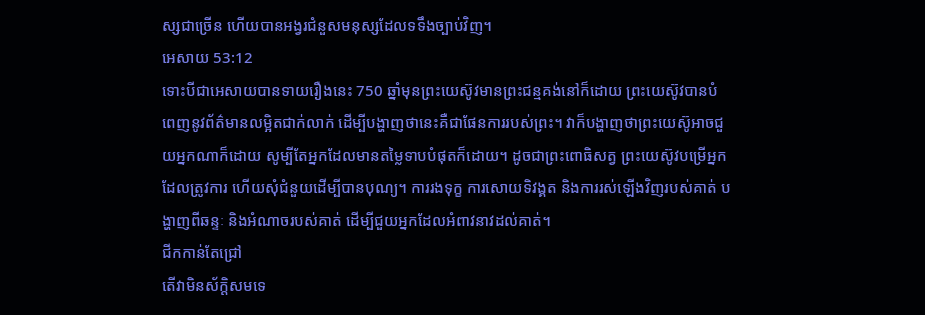ស្សជាច្រើន ហើយបានអង្វរជំនួសមនុស្សដែលទទឹងច្បាប់វិញ។
អេសាយ 53:12
ទោះបីជាអេសាយបានទាយរឿងនេះ 750 ឆ្នាំមុនព្រះយេស៊ូវមានព្រះជន្មគង់នៅក៏ដោយ ព្រះយេស៊ូវបានបំពេញនូវព័ត៌មានលម្អិតជាក់លាក់ ដើម្បីបង្ហាញថានេះគឺជាផែនការរបស់ព្រះ។ វាក៏បង្ហាញថាព្រះយេស៊ូអាចជួយអ្នកណាក៏ដោយ សូម្បីតែអ្នកដែលមានតម្លៃទាបបំផុតក៏ដោយ។ ដូចជាព្រះពោធិសត្វ ព្រះយេស៊ូវបម្រើអ្នកដែលត្រូវការ ហើយសុំជំនួយដើម្បីបានបុណ្យ។ ការរងទុក្ខ ការសោយទិវង្គត និងការរស់ឡើងវិញរបស់គាត់ បង្ហាញពីឆន្ទៈ និងអំណាចរបស់គាត់ ដើម្បីជួយអ្នកដែលអំពាវនាវដល់គាត់។
ជីកកាន់តែជ្រៅ
តើវាមិនស័ក្តិសមទេ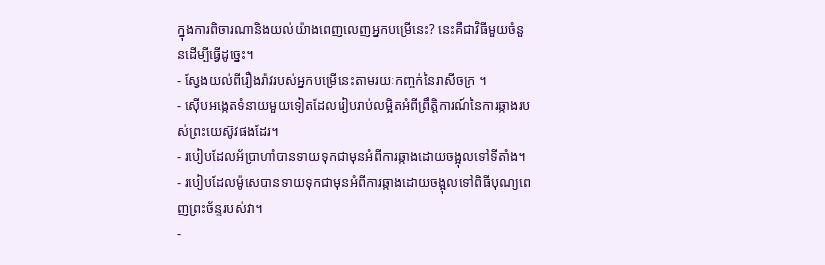ក្នុងការពិចារណានិងយល់យ៉ាងពេញលេញអ្នកបម្រើនេះ? នេះគឺជាវិធីមួយចំនួនដើម្បីធ្វើដូច្នេះ។
- ស្វែងយល់ពីរឿងរ៉ាវរបស់អ្នកបម្រើនេះតាមរយៈកញ្ចក់នៃរាសីចក្រ ។
- ស៊ើបអង្កេតទំនាយមួយទៀតដែលរៀបរាប់លម្អិតអំពីព្រឹត្តិការណ៍នៃការឆ្កាងរបស់ព្រះយេស៊ូវផងដែរ។
- របៀបដែលអ័ប្រាហាំបានទាយទុកជាមុនអំពីការឆ្កាងដោយចង្អុលទៅទីតាំង។
- របៀបដែលម៉ូសេបានទាយទុកជាមុនអំពីការឆ្កាងដោយចង្អុលទៅពិធីបុណ្យពេញព្រះច័ន្ទរបស់វា។
-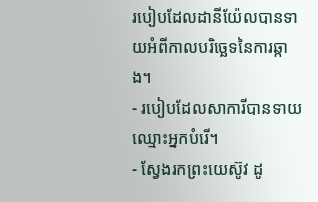របៀបដែលដានីយ៉ែលបានទាយអំពីកាលបរិច្ឆេទនៃការឆ្កាង។
- របៀបដែលសាការីបានទាយឈ្មោះអ្នកបំរើ។
- ស្វែងរកព្រះយេស៊ូវ ដូ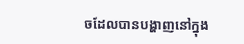ចដែលបានបង្ហាញនៅក្នុង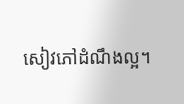សៀវភៅដំណឹងល្អ។